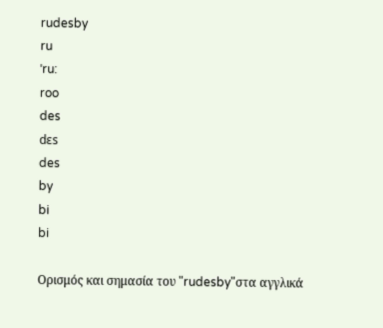rudesby
ru
ˈru:
roo
des
dɛs
des
by
bi
bi

Ορισμός και σημασία του "rudesby"στα αγγλικά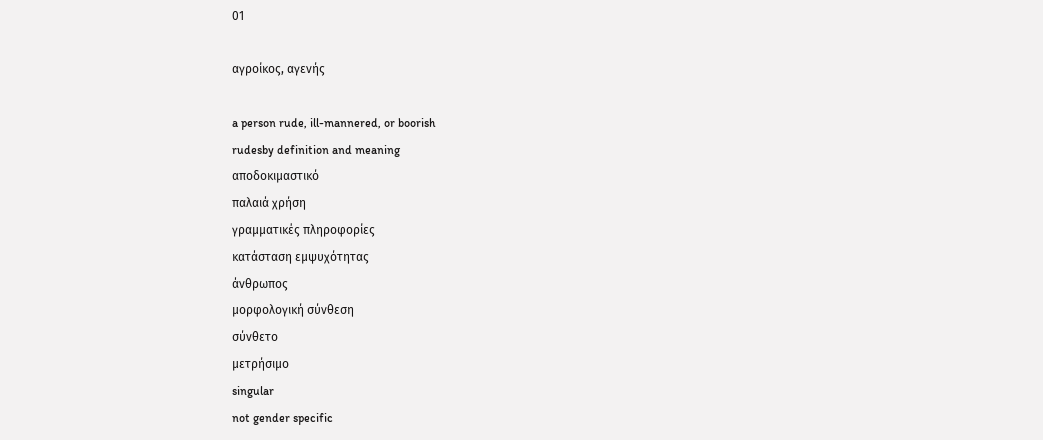01

αγροίκος, αγενής

a person rude, ill-mannered, or boorish
rudesby definition and meaning
αποδοκιμαστικό
παλαιά χρήση
γραμματικές πληροφορίες
κατάσταση εμψυχότητας
άνθρωπος
μορφολογική σύνθεση
σύνθετο
μετρήσιμο
singular
not gender specific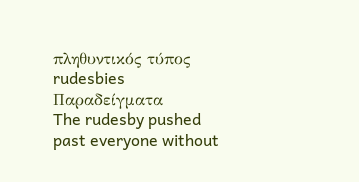πληθυντικός τύπος
rudesbies
Παραδείγματα
The rudesby pushed past everyone without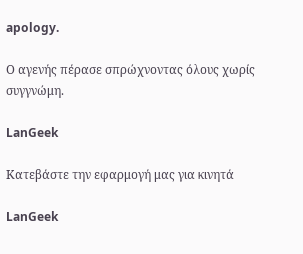apology.

Ο αγενής πέρασε σπρώχνοντας όλους χωρίς συγγνώμη.

LanGeek

Κατεβάστε την εφαρμογή μας για κινητά

LanGeek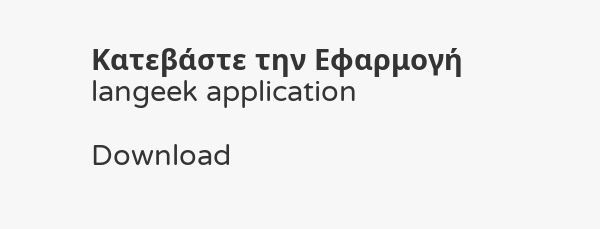Κατεβάστε την Εφαρμογή
langeek application

Download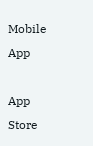Mobile App

App Store